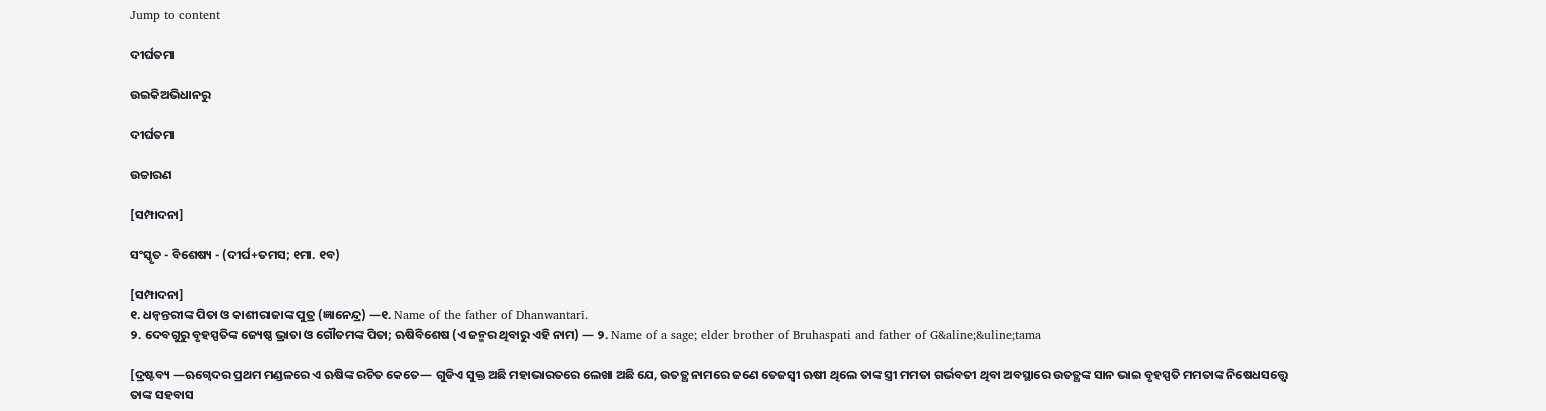Jump to content

ଦୀର୍ଘତମା

ଉଇକିଅଭିଧାନ‌ରୁ

ଦୀର୍ଘତମା

ଉଚ୍ଚାରଣ

[ସମ୍ପାଦନା]

ସଂସ୍କୃତ - ବିଶେଷ୍ୟ - (ଦୀର୍ଘ+ତମସ; ୧ମା. ୧ବ)

[ସମ୍ପାଦନା]
୧. ଧନ୍ୱନ୍ତରୀଙ୍କ ପିତା ଓ କାଶୀରାଜାଙ୍କ ପୁତ୍ର (ଜ୍ଞାନେନ୍ଦ୍ର) —୧. Name of the father of Dhanwantarī.
୨. ଦେବଗୁରୁ ବୃହସ୍ପତିଙ୍କ ଜ୍ୟେଷ୍ଠ ଭ୍ରାତା ଓ ଗୌତମଙ୍କ ପିତା; ଋଷିବିଶେଷ (ଏ ଜନ୍ମର ଥିବାରୁ ଏହି ନାମ) — ୨. Name of a sage; elder brother of Bruhaspati and father of G&aline;&uline;tama

[ଦ୍ରଷ୍ଟବ୍ୟ —ଋଗ୍ୱେଦର ପ୍ରଥମ ମଣ୍ଡଳରେ ଏ ଋଷିଙ୍କ ରଚିତ କେତେ— ଗୁଡିଏ ସୁକ୍ତ ଅଛି ମହାଭାରତରେ ଲେଖା ଅଛି ଯେ, ଉତତ୍ଥ ନାମରେ ଜଣେ ତେଜସ୍ୱୀ ଋଷୀ ଥିଲେ ତାଙ୍କ ସ୍ତ୍ରୀ ମମତା ଗର୍ଭବତୀ ଥିବା ଅବସ୍ଥାରେ ଉତତ୍ଥଙ୍କ ସାନ ଭାଇ ବୃହସ୍ପତି ମମତାଙ୍କ ନିଷେଧସତ୍ତ୍ୱେ ତାଙ୍କ ସହବାସ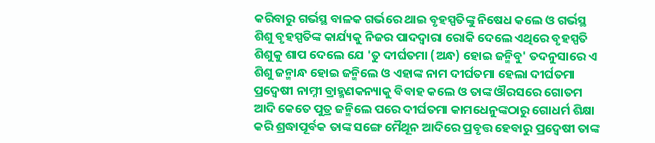କରିବାରୁ ଗର୍ଭସ୍ଥ ବାଳକ ଗର୍ଭରେ ଥାଇ ବୃହସ୍ପତିଙ୍କୁ ନିଷେଧ କଲେ ଓ ଗର୍ଭସ୍ଥ ଶିଶୁ ବୃହସ୍ପତିଙ୍କ କାର୍ଯ୍ୟକୁ ନିଜର ପାଦଦ୍ୱାରା ରୋକି ଦେଲେ ଏଥିରେ ବୃହସ୍ପତି ଶିଶୁକୁ ଶାପ ଦେଲେ ଯେ 'ତୁ ଦୀର୍ଘତମା (ଅନ୍ଧ) ହୋଇ ଜନ୍ମିବୁ' ତଦନୁସାରେ ଏ ଶିଶୁ ଜନ୍ମାନ୍ଧ ହୋଇ ଜନ୍ମିଲେ ଓ ଏହାଙ୍କ ନାମ ଦୀର୍ଘତମା ହେଲା ଦୀର୍ଘତମା ପ୍ରଦ୍ୱେଷୀ ନାମ୍ନୀ ବ୍ରାହ୍ମଣକନ୍ୟାକୁ ବିବାହ କଲେ ଓ ତାଙ୍କ ଔରସରେ ଗୋତମ ଆଦି କେତେ ପୁତ୍ର ଜନ୍ମିଲେ ପରେ ଦୀର୍ଘତମା କାମଧେନୁଙ୍କଠାରୁ ଗୋଧର୍ମ ଶିକ୍ଷା କରି ଶ୍ରଦ୍ଧାପୂର୍ବକ ତାଙ୍କ ସଙ୍ଗେ ମୈଥୂନ ଆଦିରେ ପ୍ରବୃତ୍ତ ହେବାରୁ ପ୍ରଦ୍ୱେଷୀ ତାଙ୍କ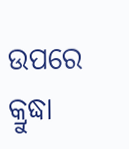ଉପରେ କ୍ରୁଦ୍ଧା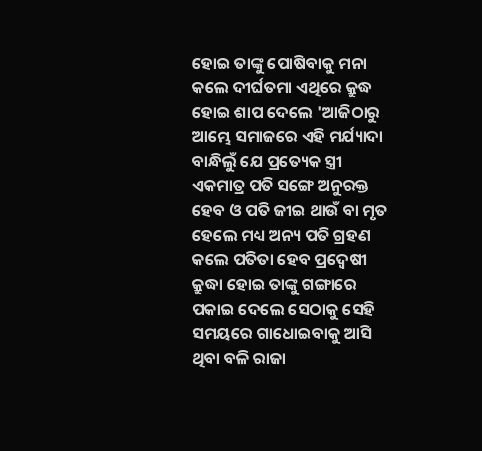ହୋଇ ତାଙ୍କୁ ପୋଷିବାକୁ ମନା କଲେ ଦୀର୍ଘତମା ଏଥିରେ କ୍ରୁଦ୍ଧ ହୋଇ ଶାପ ଦେଲେ 'ଆଜିଠାରୁ ଆମ୍ଭେ ସମାଜରେ ଏହି ମର୍ଯ୍ୟାଦା ବାନ୍ଧିଲୁଁ ଯେ ପ୍ରତ୍ୟେକ ସ୍ତ୍ରୀ ଏକମାତ୍ର ପତି ସଙ୍ଗେ ଅନୁରକ୍ତ ହେବ ଓ ପତି ଜୀଇ ଥାଉଁ ବା ମୃତ ହେଲେ ମଧ୍ୟ ଅନ୍ୟ ପତି ଗ୍ରହଣ କଲେ ପତିତା ହେବ ପ୍ରଦ୍ୱେଷୀ କ୍ରୁଦ୍ଧା ହୋଇ ତାଙ୍କୁ ଗଙ୍ଗାରେ ପକାଇ ଦେଲେ ସେଠାକୁ ସେହି ସମୟରେ ଗାଧୋଇବାକୁ ଆସି ଥିବା ବଳି ରାଜା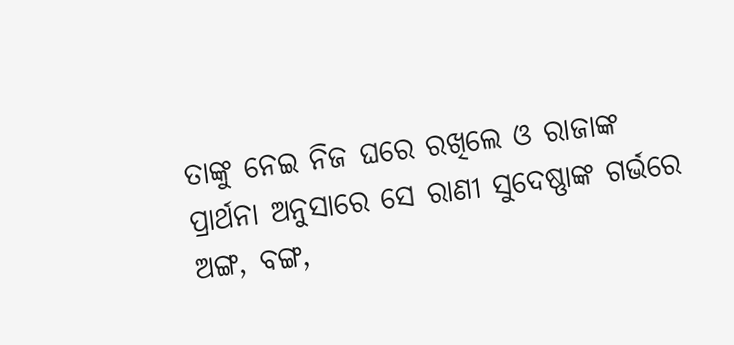ତାଙ୍କୁ ନେଇ ନିଜ ଘରେ ରଖିଲେ ଓ ରାଜାଙ୍କ ପ୍ରାର୍ଥନା ଅନୁସାରେ ସେ ରାଣୀ ସୁଦେଷ୍ଣାଙ୍କ ଗର୍ଭରେ ଅଙ୍ଗ, ବଙ୍ଗ,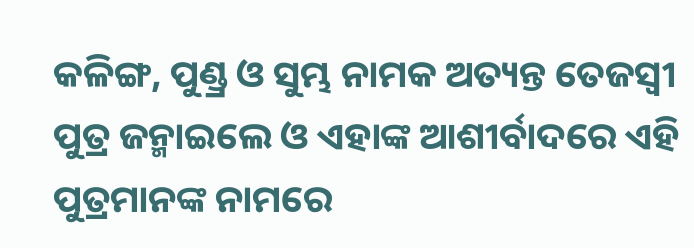କଳିଙ୍ଗ, ପୁଣ୍ଡ୍ର ଓ ସୁମ୍ଭ ନାମକ ଅତ୍ୟନ୍ତ ତେଜସ୍ୱୀ ପୁତ୍ର ଜନ୍ମାଇଲେ ଓ ଏହାଙ୍କ ଆଶୀର୍ବାଦରେ ଏହି ପୁତ୍ରମାନଙ୍କ ନାମରେ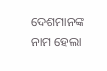ଦେଶମାନଙ୍କ ନାମ ହେଲା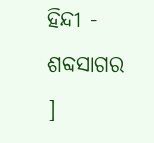ହିନ୍ଦୀ - ଶବ୍ଦସାଗର ]